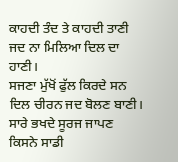ਕਾਹਦੀ ਤੰਦ ਤੇ ਕਾਹਦੀ ਤਾਣੀ
ਜਦ ਨਾ ਮਿਲਿਆ ਦਿਲ ਦਾ ਹਾਣੀ।
ਸਜਣਾ ਮੁੱਖੋਂ ਫੁੱਲ ਕਿਰਦੇ ਸਨ
ਦਿਲ ਚੀਰਨ ਜਦ ਬੋਲਣ ਬਾਣੀ।
ਸਾਰੇ ਭਖਦੇ ਸੂਰਜ ਜਾਪਣ
ਕਿਸਨੇ ਸਾਡੀ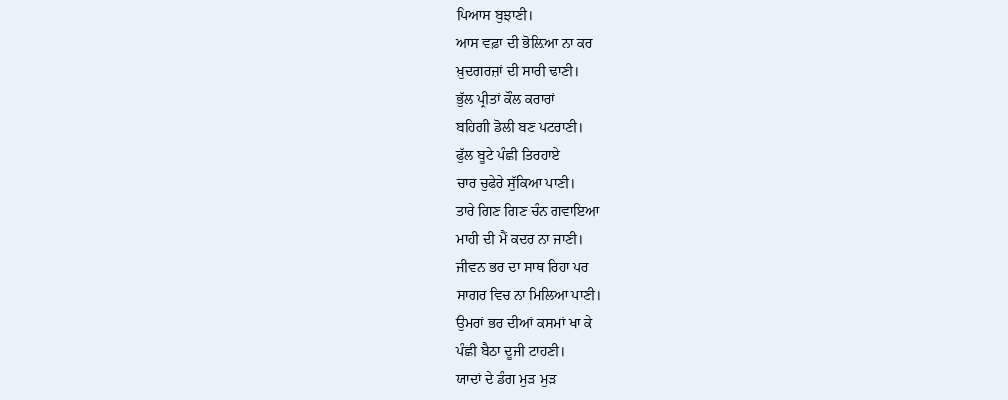ਪਿਆਸ ਬੁਝਾਣੀ।
ਆਸ ਵਫ਼ਾ ਦੀ ਭੋਲ਼ਿਆ ਨਾ ਕਰ
ਖ਼ੁਦਗਰਜ਼ਾਂ ਦੀ ਸਾਰੀ ਢਾਣੀ।
ਭੁੱਲ ਪ੍ਰੀਤਾਂ ਕੌਲ ਕਰਾਰਾਂ
ਬਹਿਗੀ ਡੋਲੀ ਬਣ ਪਟਰਾਣੀ।
ਫੁੱਲ ਬੂਟੇ ਪੰਛੀ ਤਿਰਹਾਏ
ਚਾਰ ਚੁਫੇਰੇ ਸੁੱਕਿਆ ਪਾਣੀ।
ਤਾਰੇ ਗਿਣ ਗਿਣ ਚੰਨ ਗਵਾਇਆ
ਮਾਹੀ ਦੀ ਮੈਂ ਕਦਰ ਨਾ ਜਾਣੀ।
ਜੀਵਨ ਭਰ ਦਾ ਸਾਥ ਰਿਹਾ ਪਰ
ਸਾਗਰ ਵਿਚ ਨਾ ਮਿਲਿਆ ਪਾਣੀ।
ਉਮਰਾਂ ਭਰ ਦੀਆਂ ਕਸਮਾਂ ਖਾ ਕੇ
ਪੰਛੀ ਬੈਠਾ ਦੂਜੀ ਟਾਹਣੀ।
ਯਾਦਾਂ ਦੇ ਡੰਗ ਮੁੜ ਮੁੜ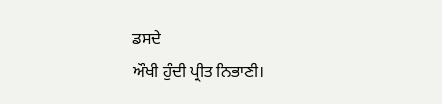ਡਸਦੇ
ਔਖੀ ਹੁੰਦੀ ਪ੍ਰੀਤ ਨਿਭਾਣੀ।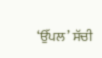‘ਉੱਪਲ’ ਸੱਚੀ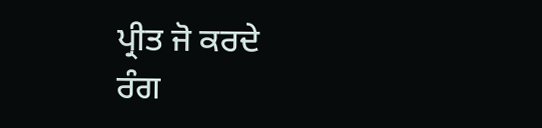ਪ੍ਰੀਤ ਜੋ ਕਰਦੇ
ਰੰਗ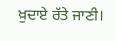ਖ਼ੁਦਾਏ ਰੱਤੇ ਜਾਣੀ।